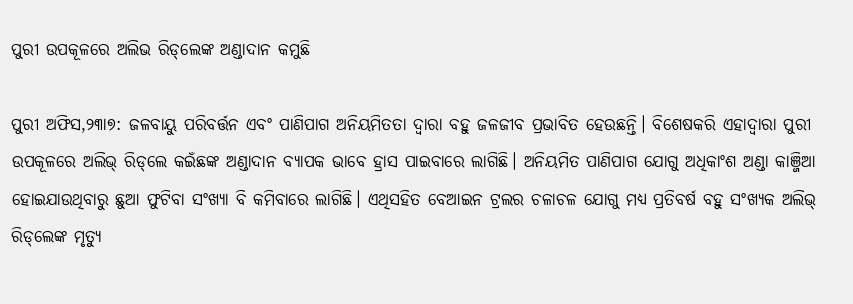ପୁରୀ ଉପକୂଳରେ ଅଲିଭ ରିଡ୍‌ଲେଙ୍କ ଅଣ୍ଡାଦାନ କମୁଛି

ପୁରୀ ଅଫିସ,୨୩ା୭: ଜଳବାୟୁ ପରିବର୍ତ୍ତନ ଏବଂ ପାଣିପାଗ ଅନିୟମିତତା ଦ୍ୱାରା ବହୁ ଜଳଜୀବ ପ୍ରଭାବିତ ହେଉଛନ୍ତି। ବିଶେଷକରି ଏହାଦ୍ୱାରା ପୁରୀ ଉପକୂଳରେ ଅଲିଭ୍‌ ରିଡ୍‌ଲେ କଇଁଛଙ୍କ ଅଣ୍ଡାଦାନ ବ୍ୟାପକ ଭାବେ ହ୍ରାସ ପାଇବାରେ ଲାଗିଛି। ଅନିୟମିତ ପାଣିପାଗ ଯୋଗୁ ଅଧିକାଂଶ ଅଣ୍ଡା କାଞ୍ଜିଆ ହୋଇଯାଉଥିବାରୁ ଛୁଆ ଫୁଟିବା ସଂଖ୍ୟା ବି କମିବାରେ ଲାଗିଛି। ଏଥିସହିତ ବେଆଇନ ଟ୍ରଲର ଚଳାଚଳ ଯୋଗୁ ମଧ୍ୟ ପ୍ରତିବର୍ଷ ବହୁ ସଂଖ୍ୟକ ଅଲିଭ୍‌ ରିଡ୍‌ଲେଙ୍କ ମୃତ୍ୟୁ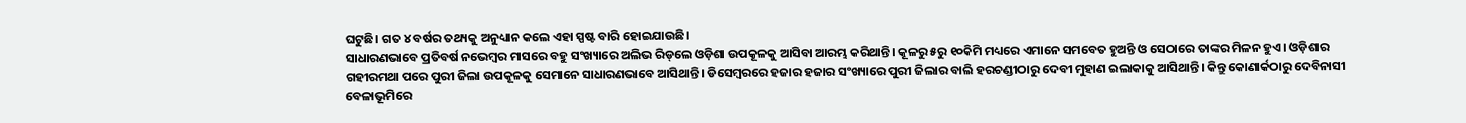ଘଟୁଛି। ଗତ ୪ ବର୍ଷର ତଥ୍ୟକୁ ଅନୁଧ୍ୟାନ କଲେ ଏହା ସ୍ପଷ୍ଟ ବାରି ହୋଇଯାଉଛି।
ସାଧାରଣଭାବେ ପ୍ରତିବର୍ଷ ନଭେମ୍ବର ମାସରେ ବହୁ ସଂଖ୍ୟାରେ ଅଲିଭ ରିଡ୍‌ଲେ ଓଡ଼ିଶା ଉପକୂଳକୁ ଆସିବା ଆରମ୍ଭ କରିଥାନ୍ତି। କୂଳରୁ ୫ରୁ ୧୦କିମି ମଧ୍ୟରେ ଏମାନେ ସମବେତ ହୁଅନ୍ତି ଓ ସେଠାରେ ତାଙ୍କର ମିଳନ ହୁଏ। ଓଡ଼ିଶାର ଗହୀରମଥା ପରେ ପୁରୀ ଜିଲା ଉପକୂଳକୁ ସେମାନେ ସାଧାରଣଭାବେ ଆସିଥାନ୍ତି। ଡିସେମ୍ବରରେ ହଜାର ହଜାର ସଂଖ୍ୟାରେ ପୁରୀ ଜିଲାର ବାଲି ହରଚଣ୍ଡୀଠାରୁ ଦେବୀ ମୁହାଣ ଇଲାକାକୁ ଆସିଥାନ୍ତି। କିନ୍ତୁ କୋଣାର୍କଠାରୁ ଦେବିନାସୀ ବେଳାଭୂମିରେ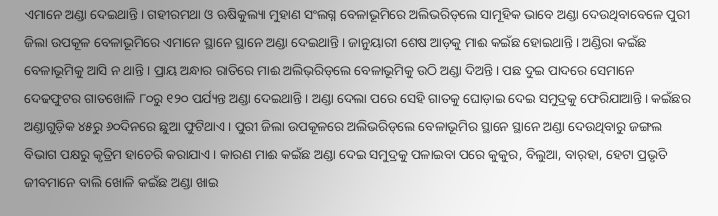ଏମାନେ ଅଣ୍ଡା ଦେଇଥାନ୍ତି। ଗହୀରମଥା ଓ ଋଷିକୁଲ୍ୟା ମୁହାଣ ସଂଲଗ୍ନ ବେଳାଭୂମିରେ ଅଲିଭରିଡ୍‌ଲେ ସାମୂହିକ ଭାବେ ଅଣ୍ଡା ଦେଉଥିବାବେଳେ ପୁରୀ ଜିଲା ଉପକୂଳ ବେଳାଭୂମିରେ ଏମାନେ ସ୍ଥାନେ ସ୍ଥାନେ ଅଣ୍ଡା ଦେଇଥାନ୍ତି। ଜାନୁୟାରୀ ଶେଷ ଆଡ଼କୁ ମାଈ କଇଁଛ ହୋଇଥାନ୍ତି। ଅଣ୍ଡିରା କଇଁଛ ବେଳାଭୂମିକୁ ଆସି ନ ଥାନ୍ତି। ପ୍ରାୟ ଅନ୍ଧାର ରାତିରେ ମାଈ ଅଲିଭ୍‌ରିଡ୍‌ଲେ ବେଳାଭୂମିକୁ ଉଠି ଅଣ୍ଡା ଦିଅନ୍ତି। ପଛ ଦୁଇ ପାଦରେ ସେମାନେ ଦେଢଫୁଟର ଗାତଖୋଳି ୮୦ରୁ ୧୨୦ ପର୍ଯ୍ୟନ୍ତ ଅଣ୍ଡା ଦେଇଥାନ୍ତି। ଅଣ୍ଡା ଦେଲା ପରେ ସେହି ଗାତକୁ ଘୋଡ଼ାଇ ଦେଇ ସମୁଦ୍ରକୁ ଫେରିଯାଆନ୍ତି। କଇଁଛର ଅଣ୍ଡାଗୁଡ଼ିକ ୪୫ରୁ ୬୦ଦିନରେ ଛୁଆ ଫୁଟିଥାଏ। ପୁରୀ ଜିଲା ଉପକୂଳରେ ଅଲିଭରିଡ୍‌ଲେ ବେଳାଭୂମିର ସ୍ଥାନେ ସ୍ଥାନେ ଅଣ୍ଡା ଦେଉଥିବାରୁ ଜଙ୍ଗଲ ବିଭାଗ ପକ୍ଷରୁ କୃତ୍ରିମ ହାଚେରି କରାଯାଏ। କାରଣ ମାଈ କଇଁଛ ଅଣ୍ଡା ଦେଇ ସମୁଦ୍ରକୁ ପଳାଇବା ପରେ କୁକୁର, ବିଲୁଆ, ବାର୍‌ହା, ହେଟା ପ୍ରଭୃତି ଜୀବମାନେ ବାଲି ଖୋଳି କଇଁଛ ଅଣ୍ଡା ଖାଇ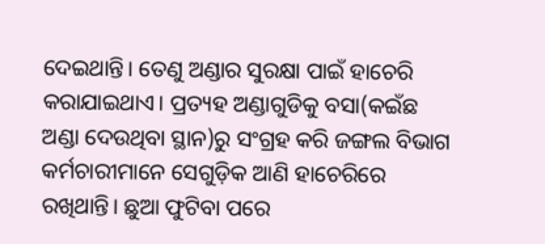ଦେଇଥାନ୍ତି। ତେଣୁ ଅଣ୍ଡାର ସୁରକ୍ଷା ପାଇଁ ହାଚେରି କରାଯାଇଥାଏ। ପ୍ରତ୍ୟହ ଅଣ୍ଡାଗୁଡିକୁ ବସା(କଇଁଛ ଅଣ୍ଡା ଦେଉଥିବା ସ୍ଥାନ)ରୁ ସଂଗ୍ରହ କରି ଜଙ୍ଗଲ ବିଭାଗ କର୍ମଚାରୀମାନେ ସେଗୁଡ଼ିକ ଆଣି ହାଚେରିରେ ରଖିଥାନ୍ତି। ଛୁଆ ଫୁଟିବା ପରେ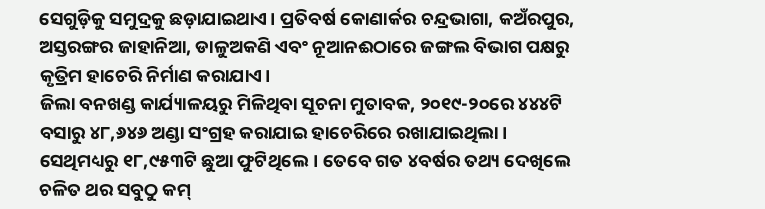ସେଗୁଡ଼ିକୁ ସମୁଦ୍ରକୁ ଛଡ଼ାଯାଇଥାଏ। ପ୍ରତିବର୍ଷ କୋଣାର୍କର ଚନ୍ଦ୍ରଭାଗା, କଅଁରପୁର, ଅସ୍ତରଙ୍ଗର ଜାହାନିଆ, ଡାଳୁଅକଣି ଏବଂ ନୂଆନଈଠାରେ ଜଙ୍ଗଲ ବିଭାଗ ପକ୍ଷରୁ କୃତ୍ରିମ ହାଚେରି ନିର୍ମାଣ କରାଯାଏ।
ଜିଲା ବନଖଣ୍ଡ କାର୍ଯ୍ୟାଳୟରୁ ମିଳିଥିବା ସୂଚନା ମୁତାବକ, ୨୦୧୯-୨୦ରେ ୪୪୪ଟି ବସାରୁ ୪୮,୬୪୬ ଅଣ୍ଡା ସଂଗ୍ରହ କରାଯାଇ ହାଚେରିରେ ରଖାଯାଇଥିଲା। ସେଥିମଧ୍ୟରୁ ୧୮,୯୫୩ଟି ଛୁଆ ଫୁଟିଥିଲେ। ତେବେ ଗତ ୪ବର୍ଷର ତଥ୍ୟ ଦେଖିଲେ ଚଳିତ ଥର ସବୁଠୁ କମ୍‌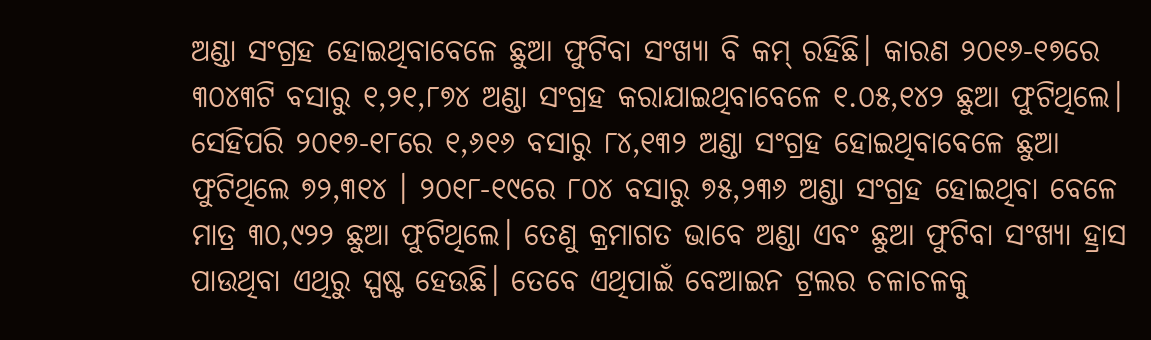ଅଣ୍ଡା ସଂଗ୍ରହ ହୋଇଥିବାବେଳେ ଛୁଆ ଫୁଟିବା ସଂଖ୍ୟା ବି କମ୍‌ ରହିଛି। କାରଣ ୨୦୧୬-୧୭ରେ ୩୦୪୩ଟି ବସାରୁ ୧,୨୧,୮୭୪ ଅଣ୍ଡା ସଂଗ୍ରହ କରାଯାଇଥିବାବେଳେ ୧.୦୫,୧୪୨ ଛୁଆ ଫୁଟିଥିଲେ। ସେହିପରି ୨୦୧୭-୧୮ରେ ୧,୬୧୬ ବସାରୁ ୮୪,୧୩୨ ଅଣ୍ଡା ସଂଗ୍ରହ ହୋଇଥିବାବେଳେ ଛୁଆ ଫୁଟିଥିଲେ ୭୨,୩୧୪ । ୨୦୧୮-୧୯ରେ ୮୦୪ ବସାରୁ ୭୫,୨୩୬ ଅଣ୍ଡା ସଂଗ୍ରହ ହୋଇଥିବା ବେଳେ ମାତ୍ର ୩୦,୯୨୨ ଛୁଆ ଫୁଟିଥିଲେ। ତେଣୁ କ୍ରମାଗତ ଭାବେ ଅଣ୍ଡା ଏବଂ ଛୁଆ ଫୁଟିବା ସଂଖ୍ୟା ହ୍ରାସ ପାଉଥିବା ଏଥିରୁ ସ୍ପଷ୍ଟ ହେଉଛି। ତେବେ ଏଥିପାଇଁ ବେଆଇନ ଟ୍ରଲର ଚଳାଚଳକୁ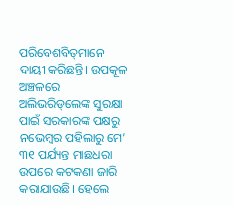ପରିବେଶବିତ୍‌ମାନେ ଦାୟୀ କରିଛନ୍ତି। ଉପକୂଳ ଅଞ୍ଚଳରେ ଅଲିଭରିଡ୍‌ଲେଙ୍କ ସୁରକ୍ଷା ପାଇଁ ସରକାରଙ୍କ ପକ୍ଷରୁ ନଭେମ୍ବର ପହିଲାରୁ ମେ’ ୩୧ ପର୍ଯ୍ୟନ୍ତ ମାଛଧରା ଉପରେ କଟକଣା ଜାରି କରାଯାଉଛି। ହେଲେ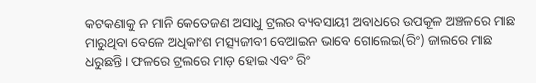କଟକଣାକୁ ନ ମାନି କେତେଜଣ ଅସାଧୁ ଟ୍ରଲର ବ୍ୟବସାୟୀ ଅବାଧରେ ଉପକୂଳ ଅଞ୍ଚଳରେ ମାଛ ମାରୁଥିବା ବେଳେ ଅଧିକାଂଶ ମତ୍ସ୍ୟଜୀବୀ ବେଆଇନ ଭାବେ ଗୋଲେଇ(ରିଂ) ଜାଲରେ ମାଛ ଧରୁଛନ୍ତି। ଫଳରେ ଟ୍ରଲରେ ମାଡ଼ ହୋଇ ଏବଂ ରିଂ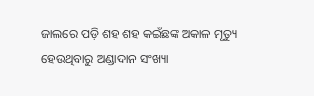ଜାଲରେ ପଡ଼ି ଶହ ଶହ କଇଁଛଙ୍କ ଅକାଳ ମୃତ୍ୟୁ ହେଉଥିବାରୁ ଅଣ୍ଡାଦାନ ସଂଖ୍ୟା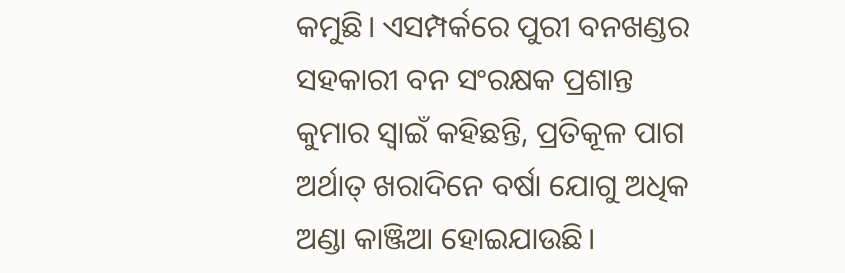କମୁଛି। ଏସମ୍ପର୍କରେ ପୁରୀ ବନଖଣ୍ଡର ସହକାରୀ ବନ ସଂରକ୍ଷକ ପ୍ରଶାନ୍ତ କୁମାର ସ୍ବାଇଁ କହିଛନ୍ତି, ପ୍ରତିକୂଳ ପାଗ ଅର୍ଥାତ୍‌ ଖରାଦିନେ ବର୍ଷା ଯୋଗୁ ଅଧିକ ଅଣ୍ଡା କାଞ୍ଜିଆ ହୋଇଯାଉଛି।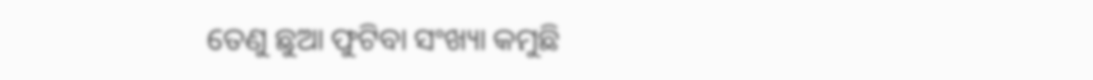ତେଣୁ ଛୁଆ ଫୁଟିବା ସଂଖ୍ୟା କମୁଛି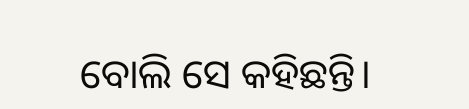ବୋଲି ସେ କହିଛନ୍ତି।